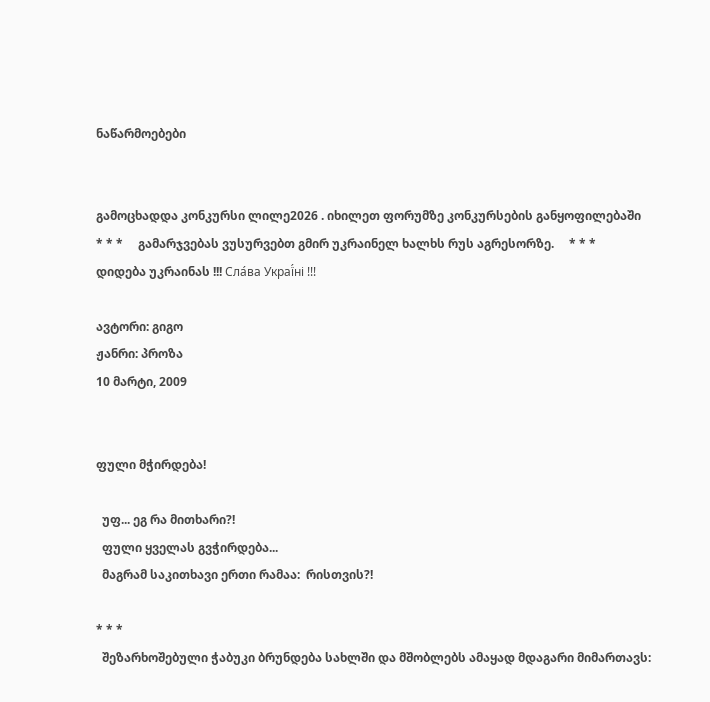ნაწარმოებები


გამოცხადდა კონკურსი ლილე2026 . იხილეთ ფორუმზე კონკურსების განყოფილებაში     * * *     გამარჯვებას ვუსურვებთ გმირ უკრაინელ ხალხს რუს აგრესორზე.     * * *     დიდება უკრაინას !!! Сла́ва Украї́ні !!!

ავტორი: გიგო
ჟანრი: პროზა
10 მარტი, 2009


ფული მჭირდება!

  უფ... ეგ რა მითხარი?!
  ფული ყველას გვჭირდება...
  მაგრამ საკითხავი ერთი რამაა:  რისთვის?!

* * *
  შეზარხოშებული ჭაბუკი ბრუნდება სახლში და მშობლებს ამაყად მდაგარი მიმართავს: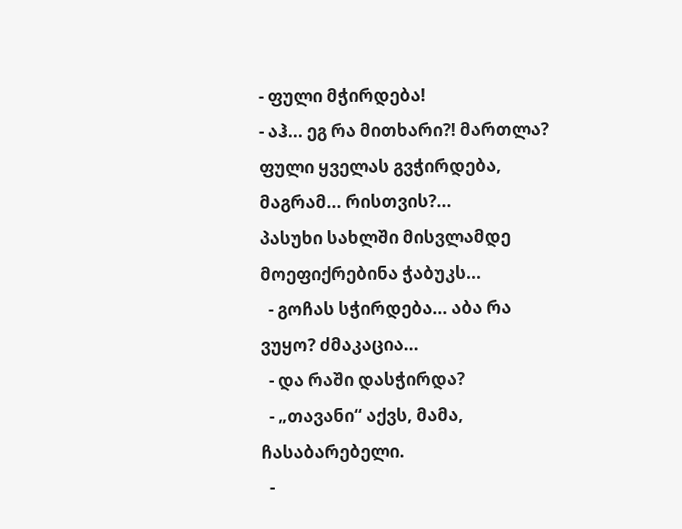- ფული მჭირდება!
- აჰ... ეგ რა მითხარი?! მართლა? ფული ყველას გვჭირდება, მაგრამ... რისთვის?...
პასუხი სახლში მისვლამდე მოეფიქრებინა ჭაბუკს...
  - გოჩას სჭირდება... აბა რა ვუყო? ძმაკაცია...
  - და რაში დასჭირდა?
  - „თავანი“ აქვს, მამა, ჩასაბარებელი.
  -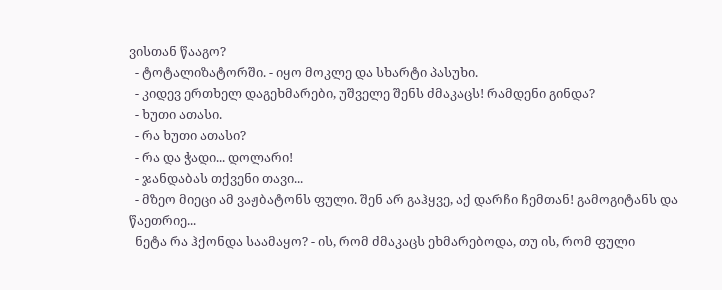ვისთან წააგო?
  - ტოტალიზატორში. - იყო მოკლე და სხარტი პასუხი.
  - კიდევ ერთხელ დაგეხმარები, უშველე შენს ძმაკაცს! რამდენი გინდა?
  - ხუთი ათასი.
  - რა ხუთი ათასი?
  - რა და ჭადი... დოლარი!
  - ჯანდაბას თქვენი თავი...
  - მზეო მიეცი ამ ვაჟბატონს ფული. შენ არ გაჰყვე, აქ დარჩი ჩემთან! გამოგიტანს და წაეთრიე...
  ნეტა რა ჰქონდა საამაყო? - ის, რომ ძმაკაცს ეხმარებოდა, თუ ის, რომ ფული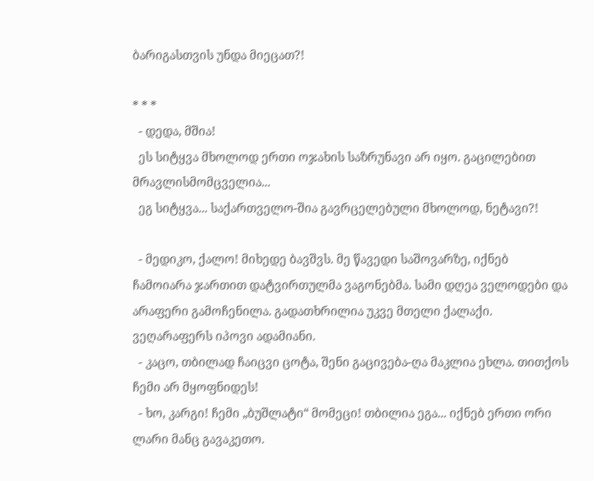ბარიგასთვის უნდა მიეცათ?!

* * *
  - დედა, მშია!
  ეს სიტყვა მხოლოდ ერთი ოჯახის საზრუნავი არ იყო. გაცილებით მრავლისმომცველია...
  ეგ სიტყვა... საქართველო-შია გავრცელებული მხოლოდ, ნეტავი?!

  - მედიკო, ქალო! მიხედე ბავშვს. მე წავედი საშოვარზე, იქნებ ჩამოიარა ჯართით დატვირთულმა ვაგონებმა. სამი დღეა ველოდები და არაფერი გამოჩენილა. გადათხრილია უკვე მთელი ქალაქი. ვეღარაფერს იპოვი ადამიანი.
  - კაცო, თბილად ჩაიცვი ცოტა, შენი გაცივება-ღა მაკლია ეხლა. თითქოს ჩემი არ მყოფნიდეს!
  - ხო, კარგი! ჩემი „ბუშლატი“ მომეცი! თბილია ეგა... იქნებ ერთი ორი ლარი მანც გავაკეთო.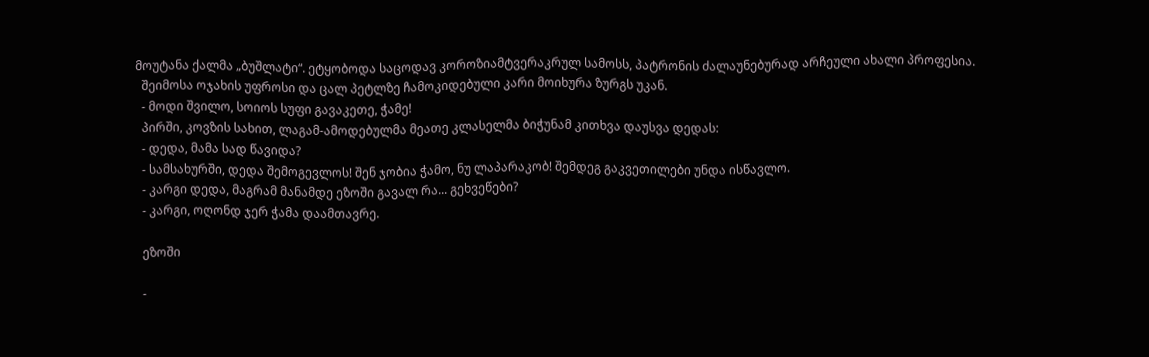მოუტანა ქალმა „ბუშლატი“. ეტყობოდა საცოდავ კოროზიამტვერაკრულ სამოსს, პატრონის ძალაუნებურად არჩეული ახალი პროფესია.
  შეიმოსა ოჯახის უფროსი და ცალ პეტლზე ჩამოკიდებული კარი მოიხურა ზურგს უკან.
  - მოდი შვილო, სოიოს სუფი გავაკეთე, ჭამე!
  პირში, კოვზის სახით, ლაგამ-ამოდებულმა მეათე კლასელმა ბიჭუნამ კითხვა დაუსვა დედას:
  - დედა, მამა სად წავიდა?
  - სამსახურში, დედა შემოგევლოს! შენ ჯობია ჭამო, ნუ ლაპარაკობ! შემდეგ გაკვეთილები უნდა ისწავლო.
  - კარგი დედა, მაგრამ მანამდე ეზოში გავალ რა... გეხვეწები?
  - კარგი, ოღონდ ჯერ ჭამა დაამთავრე.

  ეზოში

  -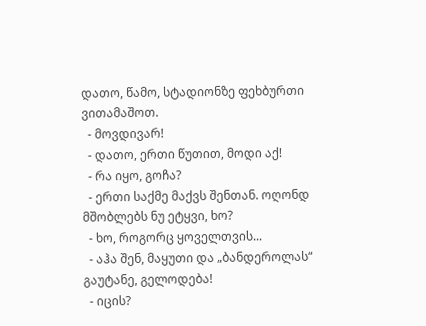დათო, წამო, სტადიონზე ფეხბურთი ვითამაშოთ.
  - მოვდივარ!
  - დათო, ერთი წუთით, მოდი აქ!
  - რა იყო, გოჩა?
  - ერთი საქმე მაქვს შენთან. ოღონდ მშობლებს ნუ ეტყვი, ხო?
  - ხო, როგორც ყოველთვის...
  - აჰა შენ, მაყუთი და „ბანდეროლას“ გაუტანე, გელოდება!
  - იცის?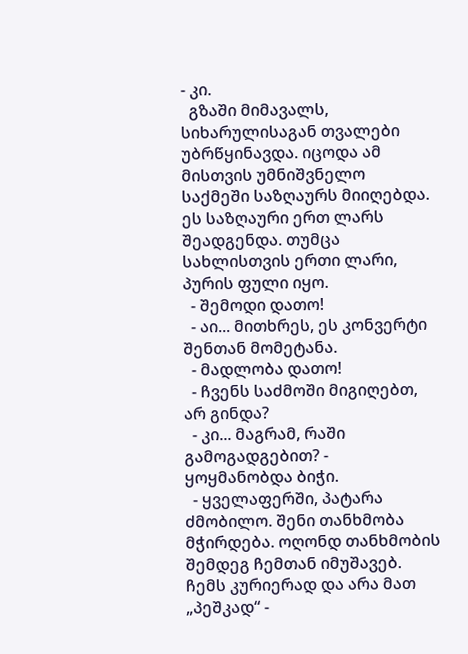- კი.
  გზაში მიმავალს, სიხარულისაგან თვალები უბრწყინავდა. იცოდა ამ მისთვის უმნიშვნელო საქმეში საზღაურს მიიღებდა. ეს საზღაური ერთ ლარს შეადგენდა. თუმცა სახლისთვის ერთი ლარი, პურის ფული იყო.
  - შემოდი დათო!
  - აი... მითხრეს, ეს კონვერტი შენთან მომეტანა.
  - მადლობა დათო!
  - ჩვენს საძმოში მიგიღებთ, არ გინდა?
  - კი... მაგრამ, რაში გამოგადგებით? - ყოყმანობდა ბიჭი.
  - ყველაფერში, პატარა ძმობილო. შენი თანხმობა მჭირდება. ოღონდ თანხმობის შემდეგ ჩემთან იმუშავებ. ჩემს კურიერად და არა მათ „პეშკად“ -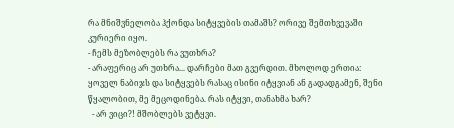რა მნიშვნელობა ჰქონდა სიტყვების თამაშს? ორივე შემთხვევაში კურიერი იყო.
- ჩემს მეზობლებს რა ვუთხრა?
- არაფერიც არ უთხრა... დარჩები მათ გვერდით. მხოლოდ ერთია: ყოველ ნაბიჯს და სიტყვებს რასაც ისინი იტყვიან ან გადადგამენ, შენი წყალობით, მე მეცოდინება. რას იტყვი, თანახმა ხარ?
  - არ ვიცი?! მშობლებს ვეტყვი.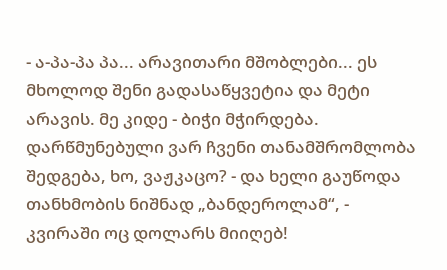- ა-პა-პა პა... არავითარი მშობლები... ეს მხოლოდ შენი გადასაწყვეტია და მეტი არავის. მე კიდე - ბიჭი მჭირდება. დარწმუნებული ვარ ჩვენი თანამშრომლობა შედგება, ხო, ვაჟკაცო? - და ხელი გაუწოდა თანხმობის ნიშნად „ბანდეროლამ“, - კვირაში ოც დოლარს მიიღებ!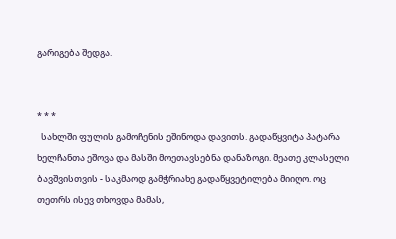გარიგება შედგა.


* * *
  სახლში ფულის გამოჩენის ეშინოდა დავითს. გადაწყვიტა პატარა ხელჩანთა ეშოვა და მასში მოეთავსებნა დანაზოგი. მეათე კლასელი ბავშვისთვის - საკმაოდ გამჭრიახე გადაწყვეტილება მიიღო. ოც თეთრს ისევ თხოვდა მამას,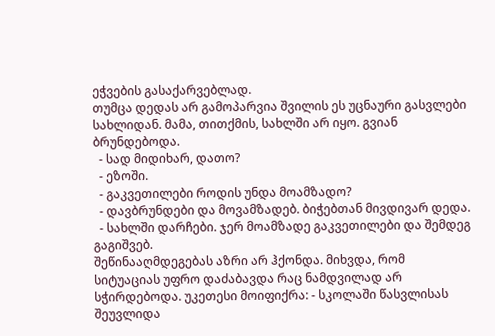ეჭვების გასაქარვებლად.
თუმცა დედას არ გამოპარვია შვილის ეს უცნაური გასვლები სახლიდან. მამა, თითქმის, სახლში არ იყო. გვიან ბრუნდებოდა.
  - სად მიდიხარ, დათო?
  - ეზოში.
  - გაკვეთილები როდის უნდა მოამზადო?
  - დავბრუნდები და მოვამზადებ. ბიჭებთან მივდივარ დედა.
  - სახლში დარჩები. ჯერ მოამზადე გაკვეთილები და შემდეგ გაგიშვებ.
შეწინააღმდეგებას აზრი არ ჰქონდა. მიხვდა, რომ სიტუაციას უფრო დაძაბავდა რაც ნამდვილად არ სჭირდებოდა. უკეთესი მოიფიქრა: - სკოლაში წასვლისას შეუვლიდა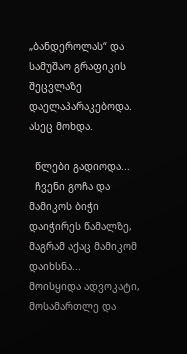„ბანდეროლას“ და სამუშაო გრაფიკის შეცვლაზე დაელაპარაკებოდა.
ასეც მოხდა.

  წლები გადიოდა...
  ჩვენი გოჩა და მამიკოს ბიჭი დაიჭირეს წამალზე, მაგრამ აქაც მამიკომ დაიხსნა...
მოისყიდა ადვოკატი, მოსამართლე და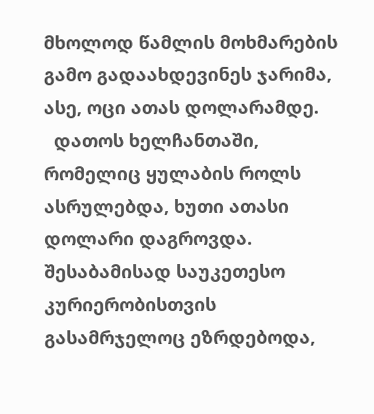მხოლოდ წამლის მოხმარების გამო გადაახდევინეს ჯარიმა, ასე, ოცი ათას დოლარამდე.
  დათოს ხელჩანთაში, რომელიც ყულაბის როლს ასრულებდა, ხუთი ათასი დოლარი დაგროვდა. შესაბამისად საუკეთესო კურიერობისთვის გასამრჯელოც ეზრდებოდა,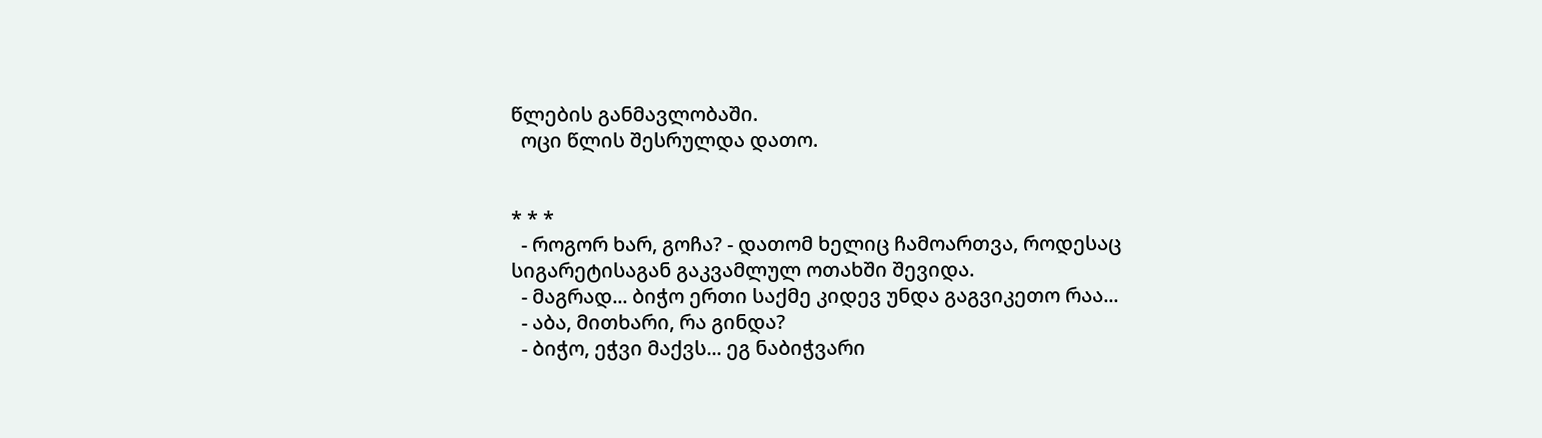წლების განმავლობაში.
  ოცი წლის შესრულდა დათო.


* * *
  - როგორ ხარ, გოჩა? - დათომ ხელიც ჩამოართვა, როდესაც სიგარეტისაგან გაკვამლულ ოთახში შევიდა.
  - მაგრად... ბიჭო ერთი საქმე კიდევ უნდა გაგვიკეთო რაა...
  - აბა, მითხარი, რა გინდა?
  - ბიჭო, ეჭვი მაქვს... ეგ ნაბიჭვარი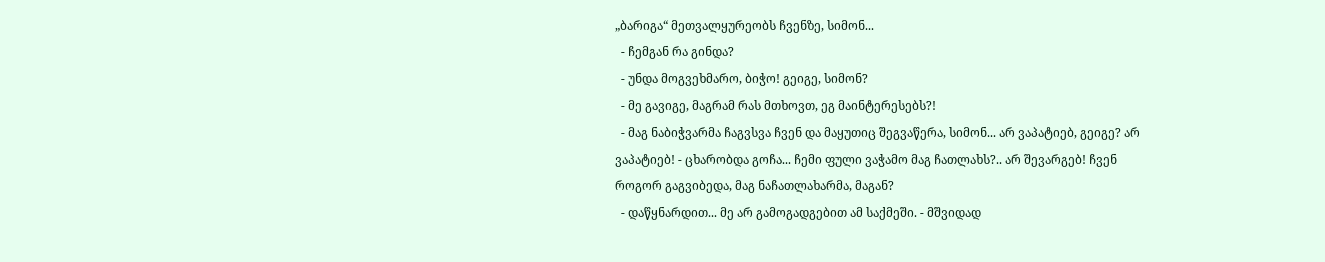„ბარიგა“ მეთვალყურეობს ჩვენზე, სიმონ...
  - ჩემგან რა გინდა?
  - უნდა მოგვეხმარო, ბიჭო! გეიგე, სიმონ?
  - მე გავიგე, მაგრამ რას მთხოვთ, ეგ მაინტერესებს?!
  - მაგ ნაბიჭვარმა ჩაგვსვა ჩვენ და მაყუთიც შეგვაწერა, სიმონ... არ ვაპატიებ, გეიგე? არ ვაპატიებ! - ცხარობდა გოჩა... ჩემი ფული ვაჭამო მაგ ჩათლახს?.. არ შევარგებ! ჩვენ როგორ გაგვიბედა, მაგ ნაჩათლახარმა, მაგან?
  - დაწყნარდით... მე არ გამოგადგებით ამ საქმეში. - მშვიდად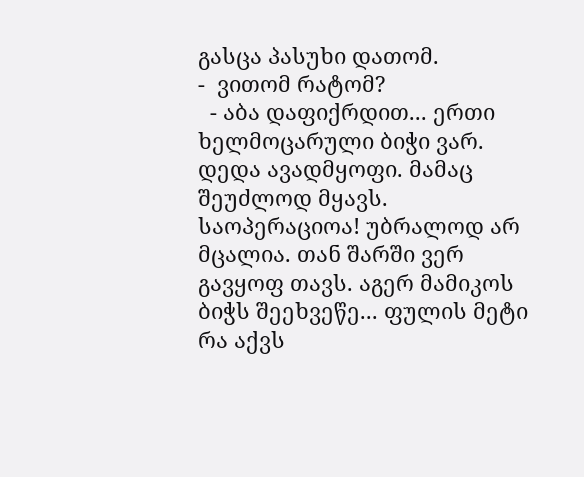გასცა პასუხი დათომ.
-  ვითომ რატომ?
  - აბა დაფიქრდით... ერთი ხელმოცარული ბიჭი ვარ. დედა ავადმყოფი. მამაც შეუძლოდ მყავს. საოპერაციოა! უბრალოდ არ მცალია. თან შარში ვერ გავყოფ თავს. აგერ მამიკოს ბიჭს შეეხვეწე... ფულის მეტი რა აქვს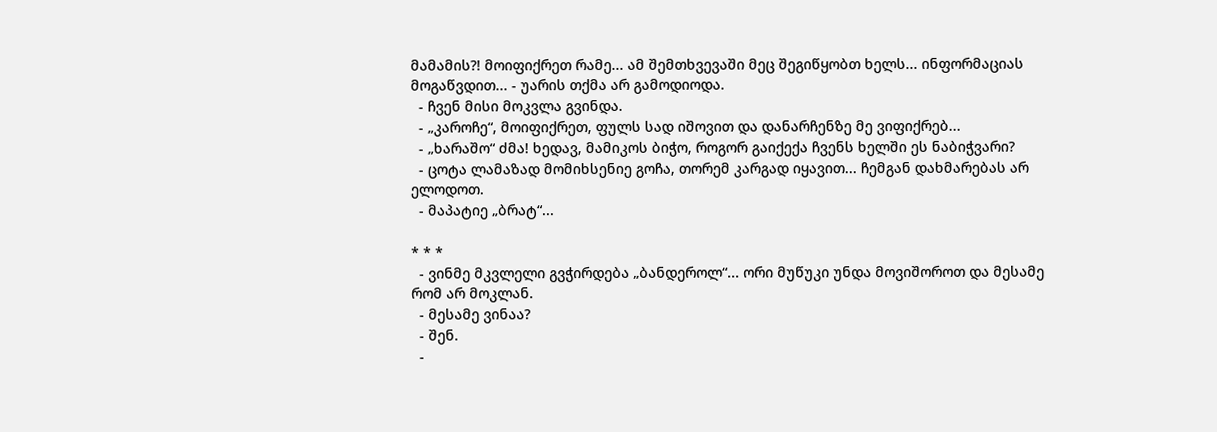მამამის?! მოიფიქრეთ რამე... ამ შემთხვევაში მეც შეგიწყობთ ხელს... ინფორმაციას მოგაწვდით... - უარის თქმა არ გამოდიოდა.
  - ჩვენ მისი მოკვლა გვინდა.
  - „კაროჩე“, მოიფიქრეთ, ფულს სად იშოვით და დანარჩენზე მე ვიფიქრებ...
  - „ხარაშო“ ძმა! ხედავ, მამიკოს ბიჭო, როგორ გაიქექა ჩვენს ხელში ეს ნაბიჭვარი?
  - ცოტა ლამაზად მომიხსენიე გოჩა, თორემ კარგად იყავით... ჩემგან დახმარებას არ ელოდოთ.
  - მაპატიე „ბრატ“...

* * *
  - ვინმე მკვლელი გვჭირდება „ბანდეროლ“... ორი მუწუკი უნდა მოვიშოროთ და მესამე რომ არ მოკლან.
  - მესამე ვინაა?
  - შენ.
  -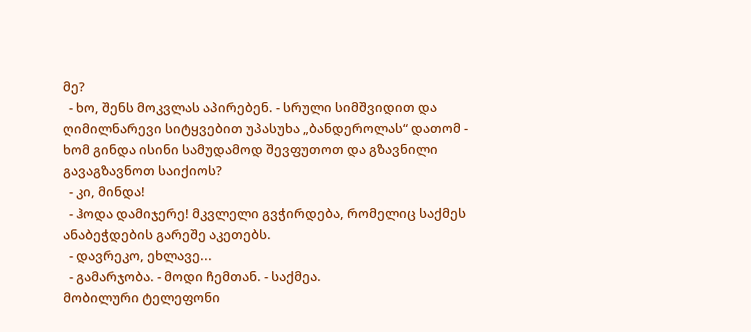მე?
  - ხო, შენს მოკვლას აპირებენ. - სრული სიმშვიდით და ღიმილნარევი სიტყვებით უპასუხა „ბანდეროლას“ დათომ - ხომ გინდა ისინი სამუდამოდ შევფუთოთ და გზავნილი გავაგზავნოთ საიქიოს?
  - კი, მინდა!
  - ჰოდა დამიჯერე! მკვლელი გვჭირდება, რომელიც საქმეს ანაბეჭდების გარეშე აკეთებს.
  - დავრეკო, ეხლავე...
  - გამარჯობა. - მოდი ჩემთან. - საქმეა.
მობილური ტელეფონი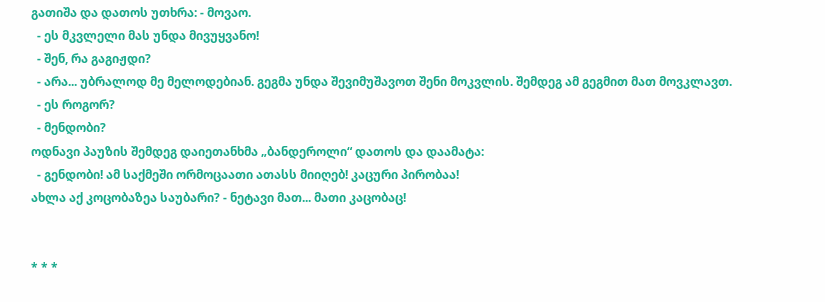გათიშა და დათოს უთხრა: - მოვაო.
  - ეს მკვლელი მას უნდა მივუყვანო!
  - შენ, რა გაგიჟდი?
  - არა... უბრალოდ მე მელოდებიან. გეგმა უნდა შევიმუშავოთ შენი მოკვლის. შემდეგ ამ გეგმით მათ მოვკლავთ.
  - ეს როგორ?
  - მენდობი?
ოდნავი პაუზის შემდეგ დაიეთანხმა „ბანდეროლი“ დათოს და დაამატა:
  - გენდობი! ამ საქმეში ორმოცაათი ათასს მიიღებ! კაცური პირობაა!
ახლა აქ კოცობაზეა საუბარი? - ნეტავი მათ... მათი კაცობაც!


* * *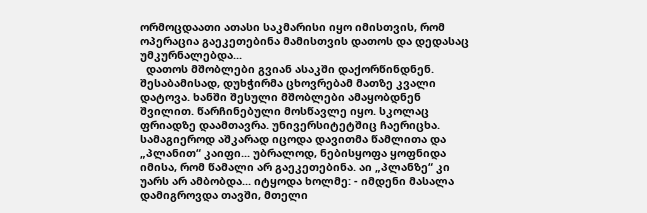ორმოცდაათი ათასი საკმარისი იყო იმისთვის, რომ ოპერაცია გაეკეთებინა მამისთვის დათოს და დედასაც უმკურნალებდა...
  დათოს მშობლები გვიან ასაკში დაქორწინდნენ. შესაბამისად, დუხჭირმა ცხოვრებამ მათზე კვალი დატოვა. ხანში შესული მშობლები ამაყობდნენ შვილით. წარჩინებული მოსწავლე იყო. სკოლაც ფრიადზე დაამთავრა. უნივერსიტეტშიც ჩაერიცხა. სამაგიეროდ აშკარად იცოდა დავითმა წამლითა და „პლანით“ კაიფი... უბრალოდ, ნებისყოფა ყოფნიდა იმისა, რომ წამალი არ გაეკეთებინა. აი „პლანზე“ კი უარს არ ამბობდა... იტყოდა ხოლმე: - იმდენი მასალა დამიგროვდა თავში, მთელი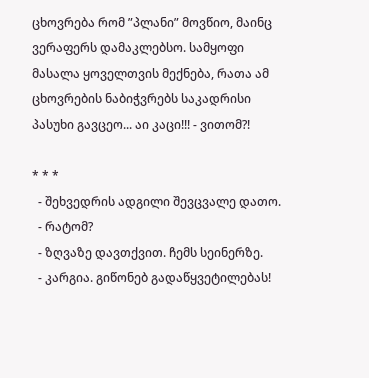ცხოვრება რომ ”პლანი” მოვწიო, მაინც ვერაფერს დამაკლებსო. სამყოფი მასალა ყოველთვის მექნება, რათა ამ ცხოვრების ნაბიჭვრებს საკადრისი პასუხი გავცეო... აი კაცი!!! - ვითომ?!

* * *
  - შეხვედრის ადგილი შევცვალე დათო.
  - რატომ?
  - ზღვაზე დავთქვით. ჩემს სეინერზე.
  - კარგია. გიწონებ გადაწყვეტილებას!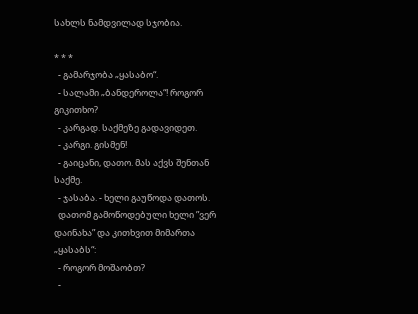სახლს ნამდვილად სჯობია.

* * *
  - გამარჯობა „ყასაბო“.
  - სალამი „ბანდეროლა“! როგორ გიკითხო?
  - კარგად. საქმეზე გადავიდეთ.
  - კარგი. გისმენ!
  - გაიცანი, დათო. მას აქვს შენთან საქმე.
  - ჯასაბა. - ხელი გაუწოდა დათოს.
  დათომ გამოწოდებული ხელი ”ვერ დაინახა” და კითხვით მიმართა „ყასაბს“:
  - როგორ მოშაობთ?
  -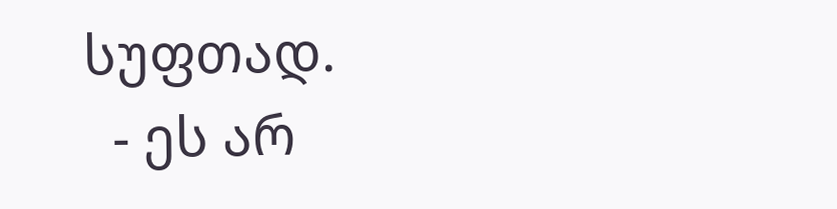სუფთად.
  - ეს არ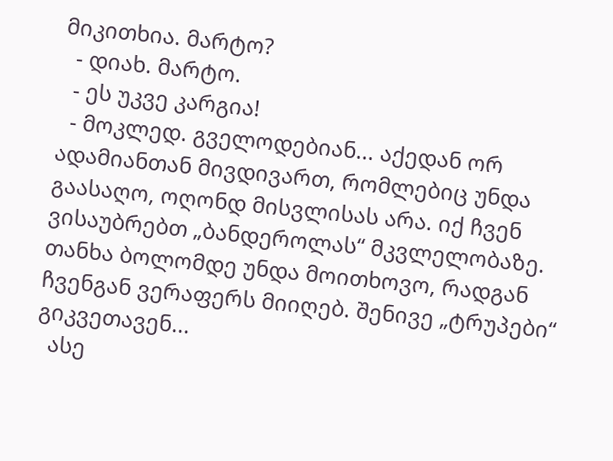მიკითხია. მარტო?
  - დიახ. მარტო.
  - ეს უკვე კარგია!
  - მოკლედ. გველოდებიან... აქედან ორ ადამიანთან მივდივართ, რომლებიც უნდა გაასაღო, ოღონდ მისვლისას არა. იქ ჩვენ ვისაუბრებთ „ბანდეროლას“ მკვლელობაზე. თანხა ბოლომდე უნდა მოითხოვო, რადგან ჩვენგან ვერაფერს მიიღებ. შენივე „ტრუპები“ გიკვეთავენ...
  ასე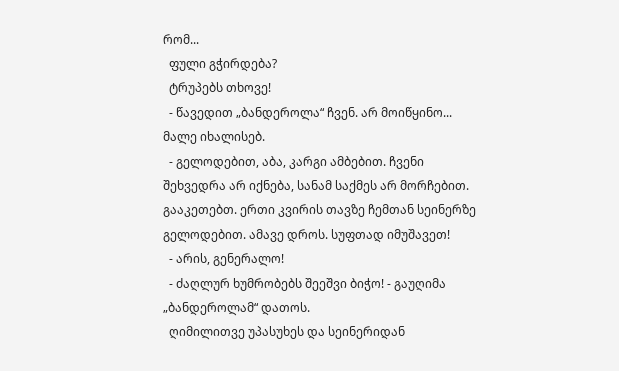რომ...
  ფული გჭირდება?
  ტრუპებს თხოვე!
  - წავედით „ბანდეროლა“ ჩვენ. არ მოიწყინო... მალე იხალისებ.
  - გელოდებით, აბა, კარგი ამბებით. ჩვენი შეხვედრა არ იქნება, სანამ საქმეს არ მორჩებით. გააკეთებთ. ერთი კვირის თავზე ჩემთან სეინერზე გელოდებით. ამავე დროს. სუფთად იმუშავეთ!
  - არის, გენერალო!
  - ძაღლურ ხუმრობებს შეეშვი ბიჭო! - გაუღიმა „ბანდეროლამ“ დათოს.
  ღიმილითვე უპასუხეს და სეინერიდან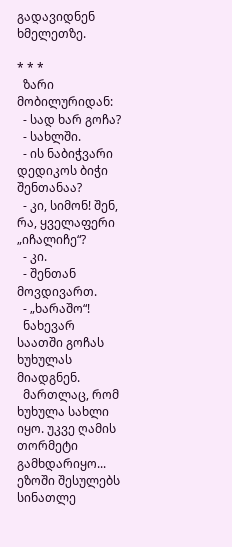გადავიდნენ ხმელეთზე.

* * *
  ზარი მობილურიდან:
  - სად ხარ გოჩა?
  - სახლში.
  - ის ნაბიჭვარი დედიკოს ბიჭი შენთანაა?
  - კი, სიმონ! შენ, რა, ყველაფერი „იჩალიჩე“?
  - კი.
  - შენთან მოვდივართ.
  - „ხარაშო“!
  ნახევარ საათში გოჩას ხუხულას მიადგნენ.
  მართლაც, რომ ხუხულა სახლი იყო. უკვე ღამის თორმეტი გამხდარიყო... ეზოში შესულებს სინათლე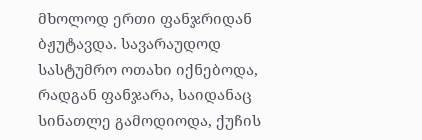მხოლოდ ერთი ფანჯრიდან ბჟუტავდა. სავარაუდოდ სასტუმრო ოთახი იქნებოდა, რადგან ფანჯარა, საიდანაც სინათლე გამოდიოდა, ქუჩის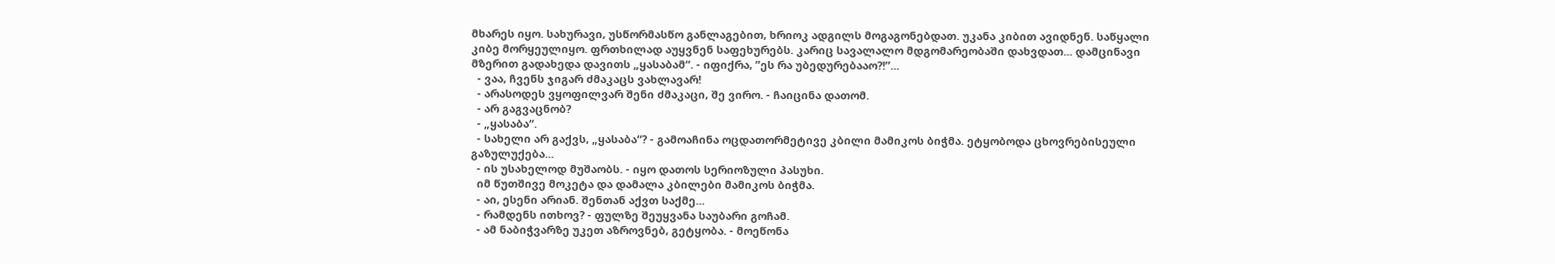მხარეს იყო. სახურავი, უსწორმასწო განლაგებით, ხრიოკ ადგილს მოგაგონებდათ. უკანა კიბით ავიდნენ. საწყალი კიბე მორყეულიყო. ფრთხილად აუყვნენ საფეხურებს. კარიც სავალალო მდგომარეობაში დახვდათ... დამცინავი მზერით გადახედა დავითს „ყასაბამ“. - იფიქრა, ”ეს რა უბედურებააო?!”...
  - ვაა, ჩვენს ჯიგარ ძმაკაცს ვახლავარ!
  - არასოდეს ვყოფილვარ შენი ძმაკაცი, შე ვირო. - ჩაიცინა დათომ.
  - არ გაგვაცნობ?
  - „ყასაბა“.
  - სახელი არ გაქვს, „ყასაბა“? - გამოაჩინა ოცდათორმეტივე კბილი მამიკოს ბიჭმა. ეტყობოდა ცხოვრებისეული გაზულუქება...
  - ის უსახელოდ მუშაობს. - იყო დათოს სერიოზული პასუხი.
  იმ წუთშივე მოკეტა და დამალა კბილები მამიკოს ბიჭმა.
  - აი, ესენი არიან. შენთან აქვთ საქმე...
  - რამდენს ითხოვ? - ფულზე შეუყვანა საუბარი გოჩამ.
  - ამ ნაბიჭვარზე უკეთ აზროვნებ, გეტყობა. - მოეწონა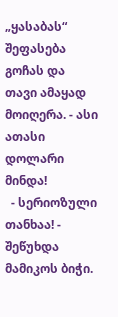„ყასაბას“ შეფასება გოჩას და თავი ამაყად მოიღერა. - ასი ათასი დოლარი მინდა!
  - სერიოზული თანხაა! - შეწუხდა მამიკოს ბიჭი.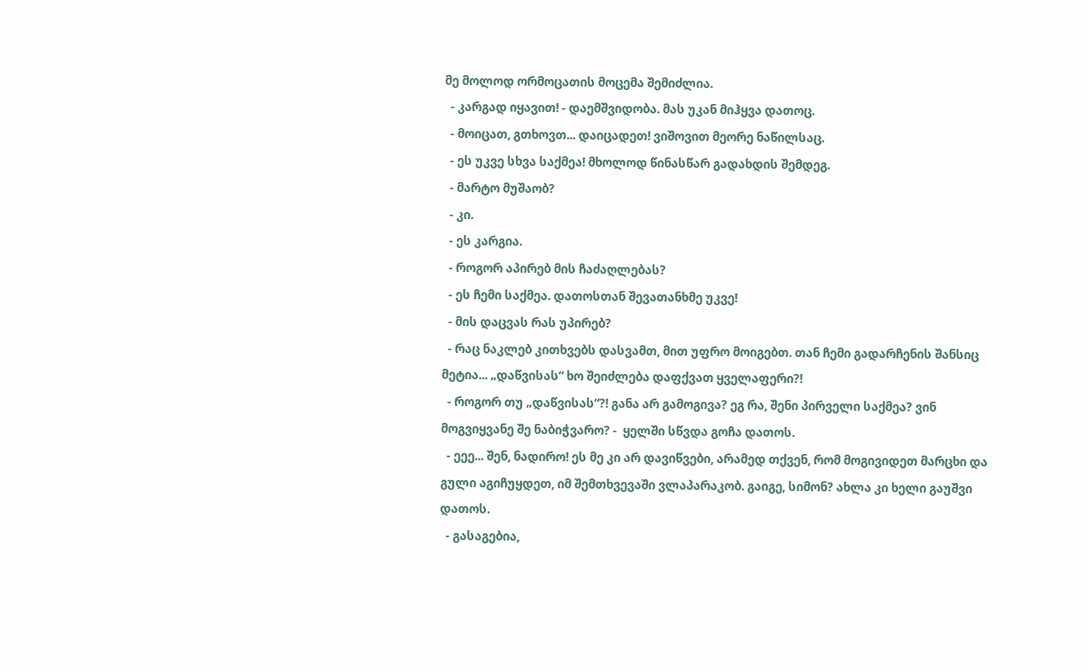მე მოლოდ ორმოცათის მოცემა შემიძლია.
  - კარგად იყავით! - დაემშვიდობა. მას უკან მიჰყვა დათოც.
  - მოიცათ, გთხოვთ... დაიცადეთ! ვიშოვით მეორე ნაწილსაც.
  - ეს უკვე სხვა საქმეა! მხოლოდ წინასწარ გადახდის შემდეგ.
  - მარტო მუშაობ?
  - კი.
  - ეს კარგია.
  - როგორ აპირებ მის ჩაძაღლებას?
  - ეს ჩემი საქმეა. დათოსთან შევათანხმე უკვე!
  - მის დაცვას რას უპირებ?
  - რაც ნაკლებ კითხვებს დასვამთ, მით უფრო მოიგებთ. თან ჩემი გადარჩენის შანსიც მეტია... „დაწვისას“ ხო შეიძლება დაფქვათ ყველაფერი?!
  - როგორ თუ „დაწვისას“?! განა არ გამოგივა? ეგ რა, შენი პირველი საქმეა? ვინ მოგვიყვანე შე ნაბიჭვარო? -  ყელში სწვდა გოჩა დათოს.
  - ეეე... შენ, ნადირო! ეს მე კი არ დავიწვები, არამედ თქვენ, რომ მოგივიდეთ მარცხი და გული აგიჩუყდეთ, იმ შემთხვევაში ვლაპარაკობ. გაიგე, სიმონ? ახლა კი ხელი გაუშვი დათოს.
  - გასაგებია,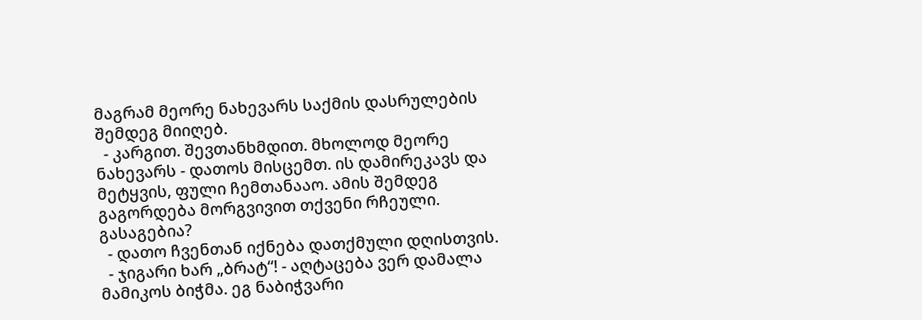მაგრამ მეორე ნახევარს საქმის დასრულების შემდეგ მიიღებ.
  - კარგით. შევთანხმდით. მხოლოდ მეორე ნახევარს - დათოს მისცემთ. ის დამირეკავს და მეტყვის, ფული ჩემთანააო. ამის შემდეგ გაგორდება მორგვივით თქვენი რჩეული. გასაგებია?
  - დათო ჩვენთან იქნება დათქმული დღისთვის.
  - ჯიგარი ხარ „ბრატ“! - აღტაცება ვერ დამალა მამიკოს ბიჭმა. ეგ ნაბიჭვარი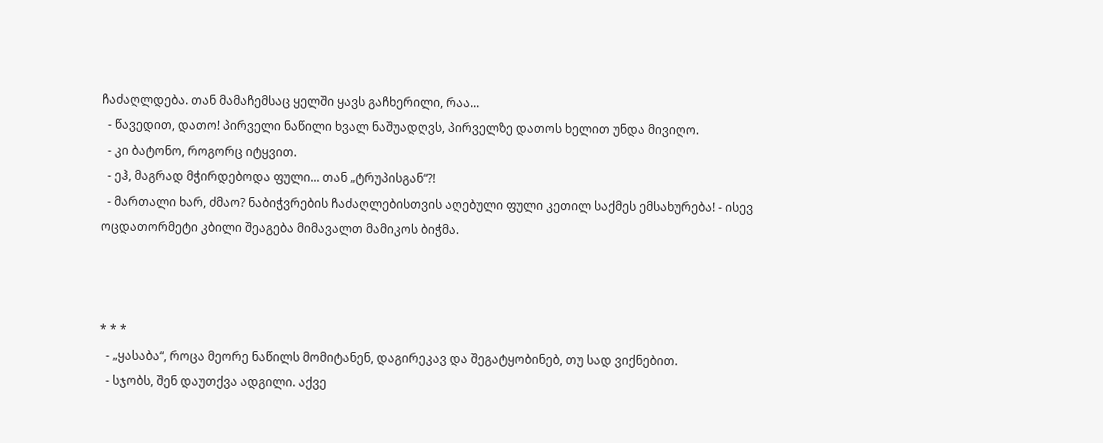ჩაძაღლდება. თან მამაჩემსაც ყელში ყავს გაჩხერილი, რაა...
  - წავედით, დათო! პირველი ნაწილი ხვალ ნაშუადღვს, პირველზე დათოს ხელით უნდა მივიღო.
  - კი ბატონო, როგორც იტყვით.
  - ეჰ, მაგრად მჭირდებოდა ფული... თან „ტრუპისგან“?!
  - მართალი ხარ, ძმაო? ნაბიჭვრების ჩაძაღლებისთვის აღებული ფული კეთილ საქმეს ემსახურება! - ისევ ოცდათორმეტი კბილი შეაგება მიმავალთ მამიკოს ბიჭმა.



* * *
  - „ყასაბა“, როცა მეორე ნაწილს მომიტანენ, დაგირეკავ და შეგატყობინებ, თუ სად ვიქნებით.
  - სჯობს, შენ დაუთქვა ადგილი. აქვე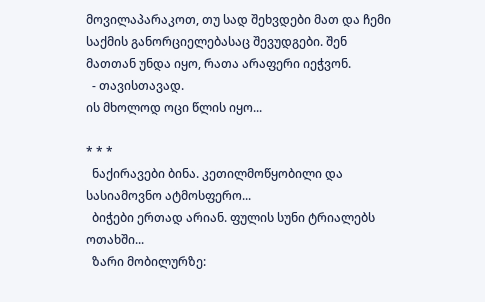მოვილაპარაკოთ, თუ სად შეხვდები მათ და ჩემი საქმის განორციელებასაც შევუდგები. შენ მათთან უნდა იყო, რათა არაფერი იეჭვონ.
  - თავისთავად.
ის მხოლოდ ოცი წლის იყო...

* * *
  ნაქირავები ბინა. კეთილმოწყობილი და სასიამოვნო ატმოსფერო...
  ბიჭები ერთად არიან. ფულის სუნი ტრიალებს ოთახში...
  ზარი მობილურზე: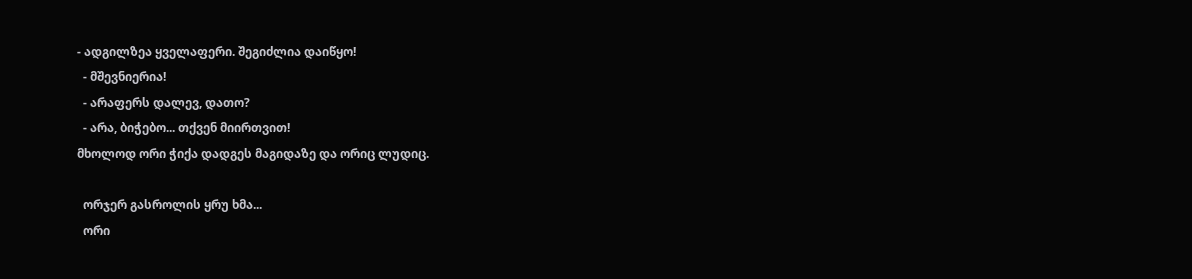- ადგილზეა ყველაფერი. შეგიძლია დაიწყო!
  - მშევნიერია!
  - არაფერს დალევ, დათო?
  - არა, ბიჭებო... თქვენ მიირთვით!
მხოლოდ ორი ჭიქა დადგეს მაგიდაზე და ორიც ლუდიც.

  ორჯერ გასროლის ყრუ ხმა...
  ორი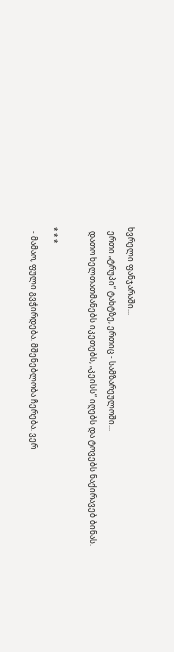ხვრელი ფანჯარაში...
  ერთი „ტრუპი“ ტახტზე, ერთიც - სამზარეულოში...
  დათო ხელთათმანებს იკეთებს, „კეისს“ იღებს და ტოვებს ნაქირავებ ბინას.

* * *
  - მამაო, ფული გვჭირდება. მშენებლობა ჩერება. ვერ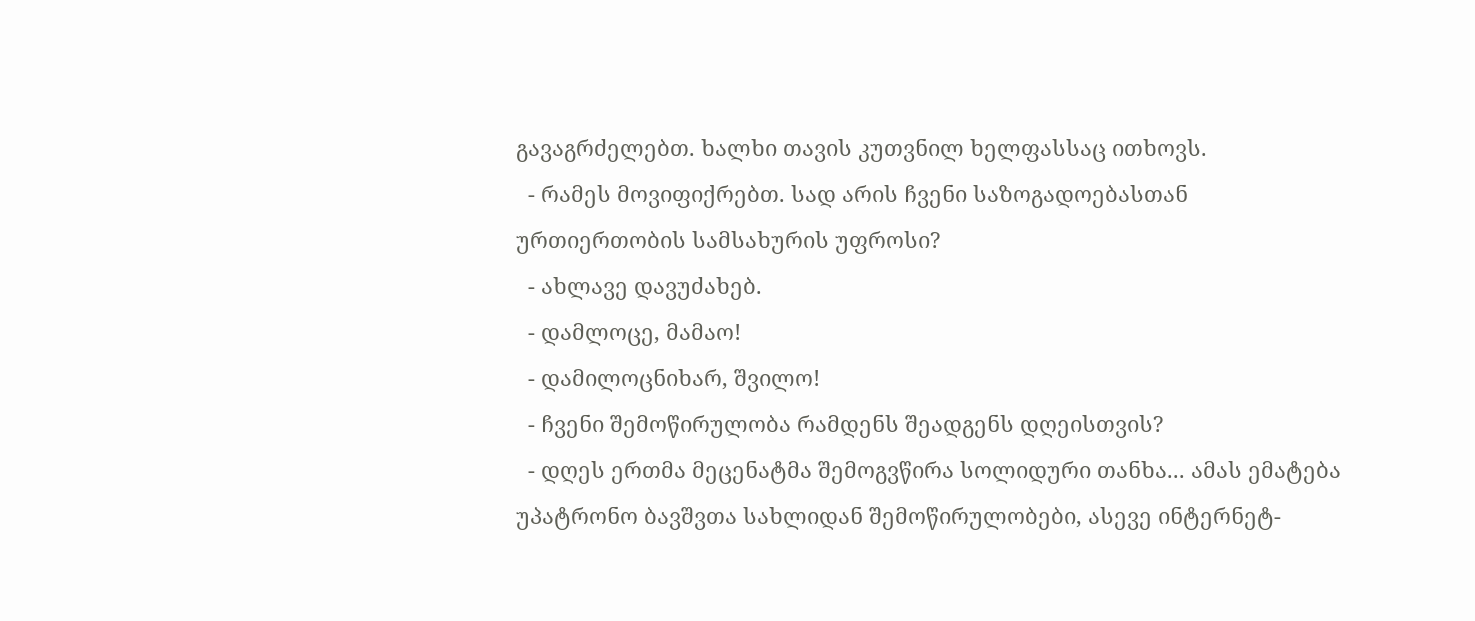გავაგრძელებთ. ხალხი თავის კუთვნილ ხელფასსაც ითხოვს.
  - რამეს მოვიფიქრებთ. სად არის ჩვენი საზოგადოებასთან ურთიერთობის სამსახურის უფროსი?
  - ახლავე დავუძახებ.
  - დამლოცე, მამაო!
  - დამილოცნიხარ, შვილო!
  - ჩვენი შემოწირულობა რამდენს შეადგენს დღეისთვის?
  - დღეს ერთმა მეცენატმა შემოგვწირა სოლიდური თანხა... ამას ემატება უპატრონო ბავშვთა სახლიდან შემოწირულობები, ასევე ინტერნეტ-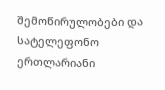შემოწირულობები და სატელეფონო ერთლარიანი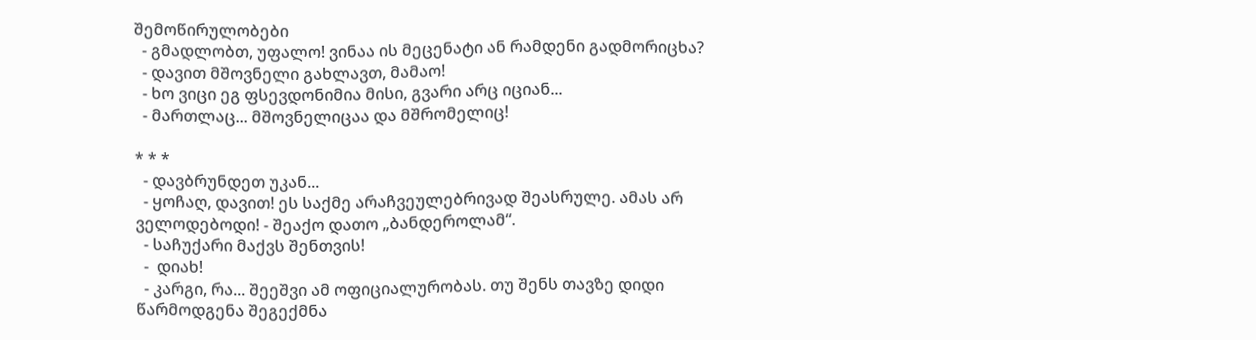შემოწირულობები
  - გმადლობთ, უფალო! ვინაა ის მეცენატი ან რამდენი გადმორიცხა?
  - დავით მშოვნელი გახლავთ, მამაო!
  - ხო ვიცი ეგ ფსევდონიმია მისი, გვარი არც იციან...
  - მართლაც... მშოვნელიცაა და მშრომელიც!

* * *
  - დავბრუნდეთ უკან...
  - ყოჩაღ, დავით! ეს საქმე არაჩვეულებრივად შეასრულე. ამას არ ველოდებოდი! - შეაქო დათო „ბანდეროლამ“.
  - საჩუქარი მაქვს შენთვის!
  -  დიახ!
  - კარგი, რა... შეეშვი ამ ოფიციალურობას. თუ შენს თავზე დიდი წარმოდგენა შეგექმნა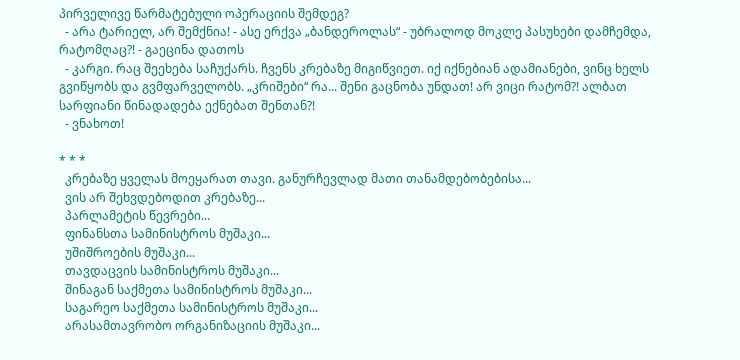პირველივე წარმატებული ოპერაციის შემდეგ?
  - არა ტარიელ, არ შემქნია! - ასე ერქვა „ბანდეროლას“ - უბრალოდ მოკლე პასუხები დამჩემდა, რატომღაც?! - გაეცინა დათოს
  - კარგი. რაც შეეხება საჩუქარს. ჩვენს კრებაზე მიგიწვიეთ. იქ იქნებიან ადამიანები, ვინც ხელს გვიწყობს და გვმფარველობს. „კრიშები“ რა... შენი გაცნობა უნდათ! არ ვიცი რატომ?! ალბათ სარფიანი წინადადება ექნებათ შენთან?!
  - ვნახოთ!

* * *
  კრებაზე ყველას მოეყარათ თავი. განურჩევლად მათი თანამდებობებისა...
  ვის არ შეხვდებოდით კრებაზე...
  პარლამეტის წევრები...
  ფინანსთა სამინისტროს მუშაკი...
  უშიშროების მუშაკი...
  თავდაცვის სამინისტროს მუშაკი...
  შინაგან საქმეთა სამინისტროს მუშაკი...
  საგარეო საქმეთა სამინისტროს მუშაკი...
  არასამთავრობო ორგანიზაციის მუშაკი...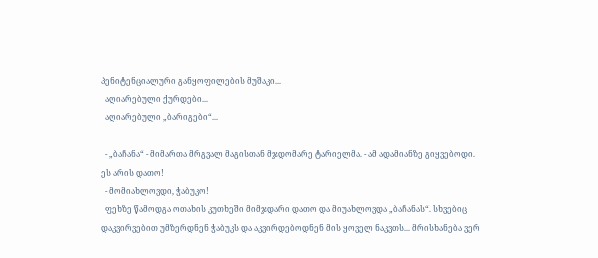პენიტენციალური განყოფილების მუშაკი...
  აღიარებული ქურდები...
  აღიარებული „ბარიგები“...

  - „ბაჩანა“ - მიმართა მრგვალ მაგისთან მჯდომარე ტარიელმა. - ამ ადამიანზე გიყვებოდი. ეს არის დათო!
  - მომიახლოვდი, ჭაბუკო!
  ფეხზე წამოდგა ოთახის კუთხეში მიმჯდარი დათო და მიუახლოვდა „ბაჩანას“. სხვებიც დაკვირვებით უმზერდნენ ჭაბუკს და აკვირდებოდნენ მის ყოველ ნაკვთს... მრისხანება ვერ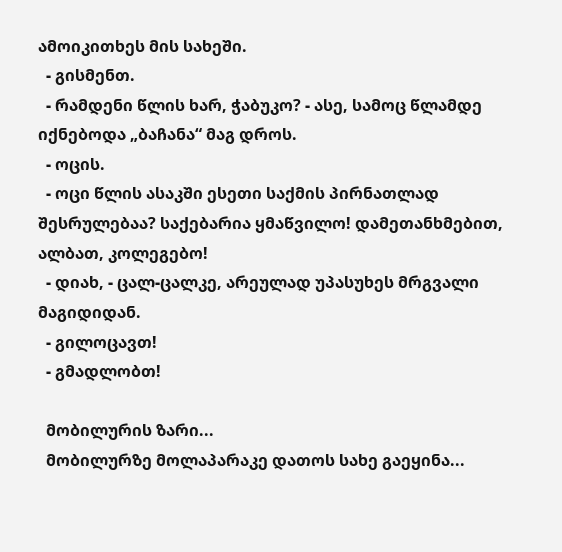ამოიკითხეს მის სახეში.
  - გისმენთ.
  - რამდენი წლის ხარ, ჭაბუკო? - ასე, სამოც წლამდე იქნებოდა „ბაჩანა“ მაგ დროს.
  - ოცის.
  - ოცი წლის ასაკში ესეთი საქმის პირნათლად შესრულებაა? საქებარია ყმაწვილო! დამეთანხმებით, ალბათ, კოლეგებო!
  - დიახ, - ცალ-ცალკე, არეულად უპასუხეს მრგვალი მაგიდიდან.
  - გილოცავთ!
  - გმადლობთ!

  მობილურის ზარი...
  მობილურზე მოლაპარაკე დათოს სახე გაეყინა...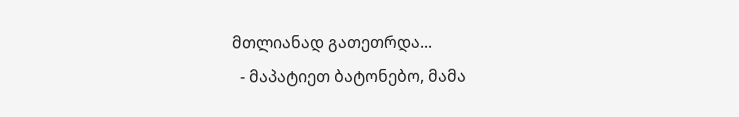მთლიანად გათეთრდა...
  - მაპატიეთ ბატონებო, მამა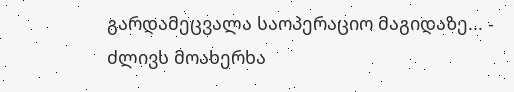გარდამეცვალა საოპერაციო მაგიდაზე... - ძლივს მოახერხა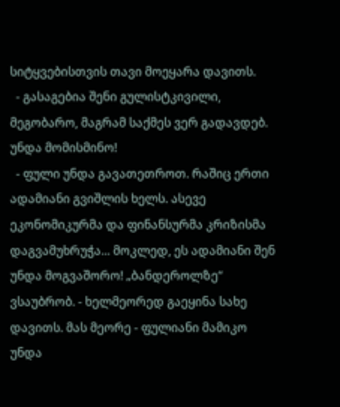სიტყვებისთვის თავი მოეყარა დავითს.
  - გასაგებია შენი გულისტკივილი, მეგობარო, მაგრამ საქმეს ვერ გადავდებ. უნდა მომისმინო!
  - ფული უნდა გავათეთროთ. რაშიც ერთი ადამიანი გვიშლის ხელს. ასევე ეკონომიკურმა და ფინანსურმა კრიზისმა დაგვამუხრუჭა... მოკლედ, ეს ადამიანი შენ უნდა მოგვაშორო! „ბანდეროლზე“ ვსაუბრობ. - ხელმეორედ გაეყინა სახე დავითს. მას მეორე - ფულიანი მამიკო უნდა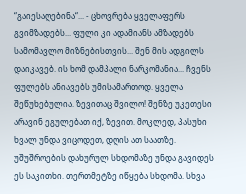“გაიესაღებინა“... - ცხოვრება ყველაფერს გვიმზადებს... ფული კი ადამიანს ამზადებს სამომავლო მიზნებისთვის... შენ მის ადგილს დაიკავებ. ის ხომ დამპალი ნარკომანია... ჩვენს ფულებს ანიავებს უმისამართოდ. ყველა შეწუხებულია. ზევითაც შვილო! შენზე უკეთესი არავინ ეგულებათ იქ, ზევით. მოკლედ, პასუხი ხვალ უნდა ვიცოდეთ, დღის ათ საათზე. უშუშროების დახურულ სხდომაზე უნდა გავიდეს ეს საკითხი. თერთმეტზე იწყება სხდომა. სხვა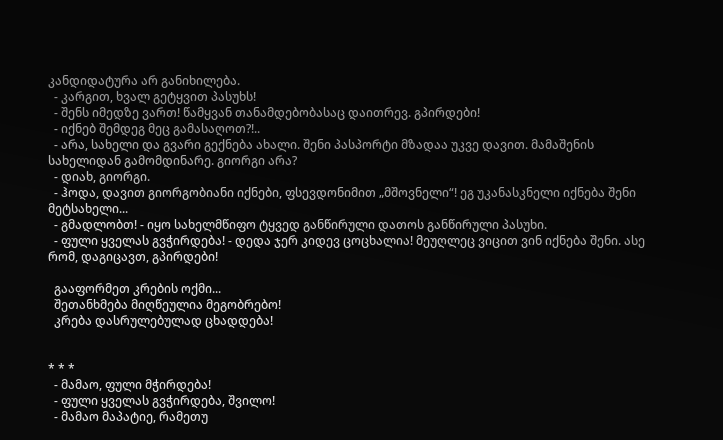კანდიდატურა არ განიხილება.
  - კარგით, ხვალ გეტყვით პასუხს!
  - შენს იმედზე ვართ! წამყვან თანამდებობასაც დაითრევ. გპირდები!
  - იქნებ შემდეგ მეც გამასაღოთ?!..
  - არა, სახელი და გვარი გექნება ახალი. შენი პასპორტი მზადაა უკვე დავით. მამაშენის სახელიდან გამომდინარე. გიორგი არა?
  - დიახ, გიორგი.
  - ჰოდა, დავით გიორგობიანი იქნები, ფსევდონიმით „მშოვნელი“! ეგ უკანასკნელი იქნება შენი მეტსახელი...
  - გმადლობთ! - იყო სახელმწიფო ტყვედ განწირული დათოს განწირული პასუხი.
  - ფული ყველას გვჭირდება! - დედა ჯერ კიდევ ცოცხალია! მეუღლეც ვიცით ვინ იქნება შენი. ასე რომ, დაგიცავთ, გპირდები!

  გააფორმეთ კრების ოქმი...
  შეთანხმება მიღწეულია მეგობრებო!
  კრება დასრულებულად ცხადდება!


* * *
  - მამაო, ფული მჭირდება!
  - ფული ყველას გვჭირდება, შვილო!
  - მამაო მაპატიე, რამეთუ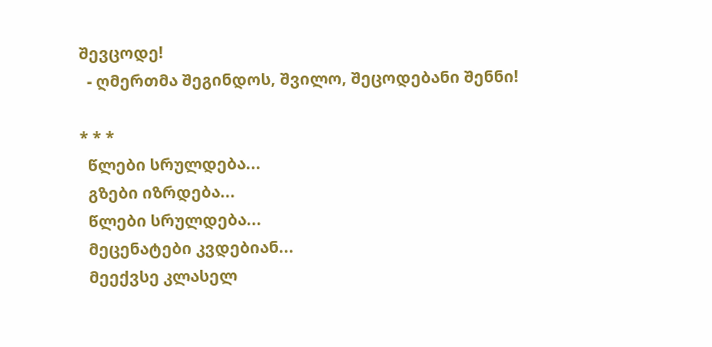შევცოდე!
  - ღმერთმა შეგინდოს, შვილო, შეცოდებანი შენნი!

* * *
  წლები სრულდება...
  გზები იზრდება...
  წლები სრულდება...
  მეცენატები კვდებიან...
  მეექვსე კლასელ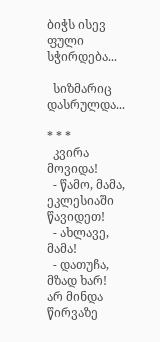ბიჭს ისევ ფული სჭირდება...

  სიზმარიც დასრულდა...

* * *
  კვირა მოვიდა!
  - წამო, მამა, ეკლესიაში წავიდეთ!
  - ახლავე, მამა!
  - დათუჩა, მზად ხარ! არ მინდა წირვაზე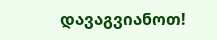დავაგვიანოთ!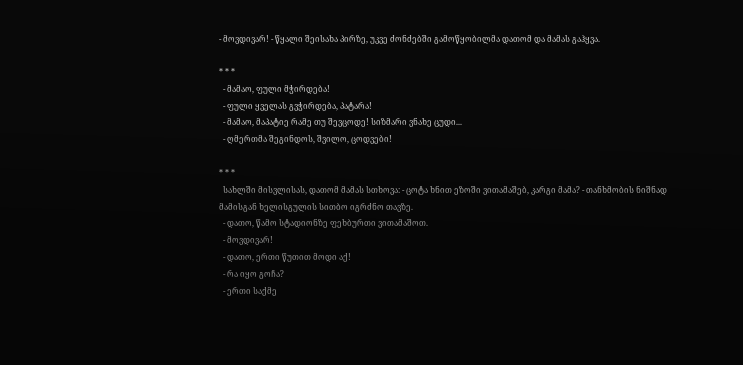- მოვდივარ! - წყალი შეისახა პირზე, უკვე ძონძებში გამოწყობილმა დათომ და მამას გაჰყვა.

* * *
  - მამაო, ფული მჭირდება!
  - ფული ყველას გვჭირდება, პატარა!
  - მამაო, მაპატიე რამე თუ შევცოდე! სიზმარი ვნახე ცუდი...
  - ღმერთმა შეგინდოს, შვილო, ცოდვები!

* * *
  სახლში მისვლისას, დათომ მამას სთხოვა: - ცოტა ხნით ეზოში ვითამაშებ, კარგი მამა? - თანხმობის ნიშნად მამისგან ხელისგულის სითბო იგრძნო თავზე.
  - დათო, წამო სტადიონზე ფეხბურთი ვითამაშოთ.
  - მოვდივარ!
  - დათო, ერთი წუთით მოდი აქ!
  - რა იყო გოჩა?
  - ერთი საქმე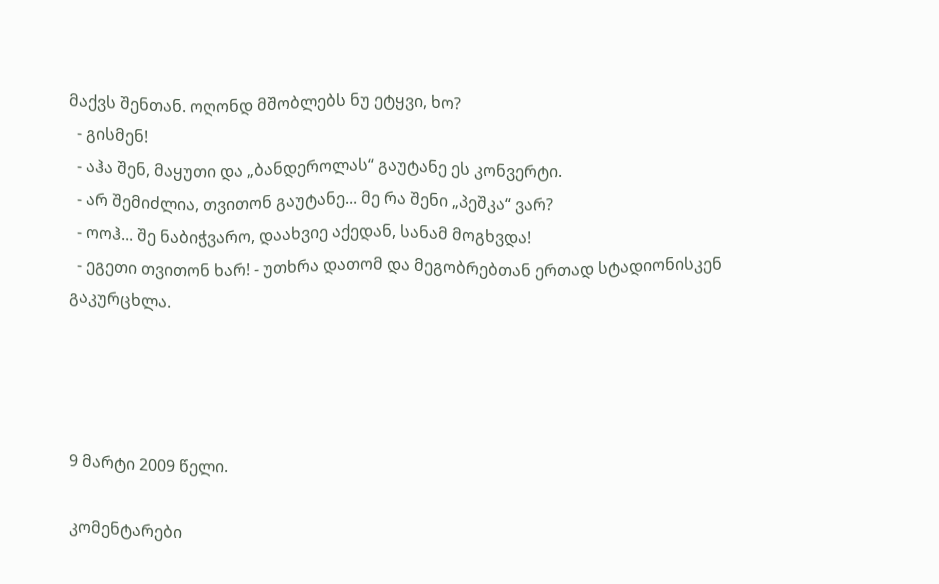მაქვს შენთან. ოღონდ მშობლებს ნუ ეტყვი, ხო?
  - გისმენ!
  - აჰა შენ, მაყუთი და „ბანდეროლას“ გაუტანე ეს კონვერტი.
  - არ შემიძლია, თვითონ გაუტანე... მე რა შენი „პეშკა“ ვარ?
  - ოოჰ... შე ნაბიჭვარო, დაახვიე აქედან, სანამ მოგხვდა!
  - ეგეთი თვითონ ხარ! - უთხრა დათომ და მეგობრებთან ერთად სტადიონისკენ გაკურცხლა.




9 მარტი 2009 წელი.

კომენტარები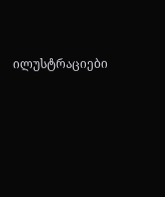ილუსტრაციები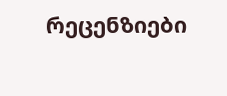რეცენზიები